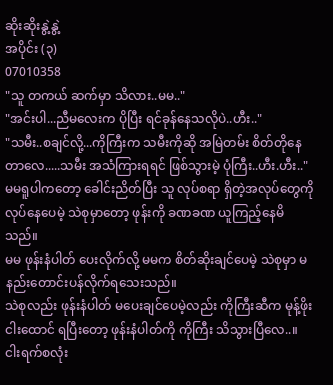ဆိုးဆိုးနွဲ့နွဲ့
အပိုင်း (၃)
07010358
"သူ တကယ် ဆက်မှာ သိလား..မမ.."
"အင်းပါ...ညီမလေးက ပိုပြီး ရင်ခုန်နေသလိုပဲ..ဟီး.."
"သမီး..စချင်လို့...ကိုကြီးက သမီးကိုဆို အမြဲတမ်း စိတ်တိုနေတာလေ.....သမီး အသံကြားရရင် ဖြစ်သွားမဲ့ ပုံကြီး..ဟီး.ဟီး.."
မမရူပါကတော့ ခေါင်းညိတ်ပြီး သူ လုပ်စရာ ရှိတဲ့အလုပ်တွေကို လုပ်နေပေမဲ့ သဲစုမှာတော့ ဖုန်းကို ခဏခဏ ယူကြည့်နေမိသည်။
မမ ဖုန်းနံပါတ် ပေးလိုက်လို့ မမက စိတ်ဆိုးချင်ပေမဲ့ သဲစုမှာ မနည်းတောင်းပန်လိုက်ရသေးသည်။
သဲစုလည်း ဖုန်းနံပါတ် မပေးချင်ပေမဲ့လည်း ကိုကြီးဆီက မုန့်ဖိုး ငါးထောင် ရပြီးတော့ ဖုန်းနံပါတ်ကို ကိုကြီး သိသွားပြီလေ..။
ငါးရက်စလုံး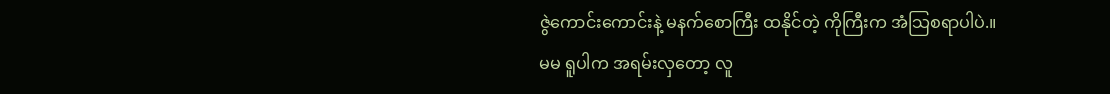ဇွဲကောင်းကောင်းနဲ့ မနက်စောကြီး ထနိုင်တဲ့ ကိုကြီးက အံသြစရာပါပဲ.။
မမ ရူပါက အရမ်းလှတော့ လူ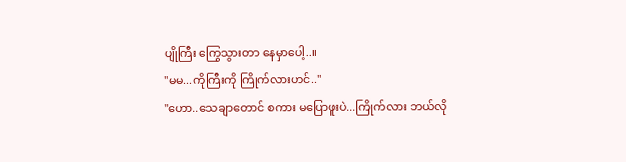ပျိုကြီး ကြွေသွားတာ နေမှာပေါ့..။
"မမ...ကိုကြီးကို ကြိုက်လားဟင်.."
"ဟော..သေချာတောင် စကား မပြောဖူးပဲ...ကြိုက်လား ဘယ်လို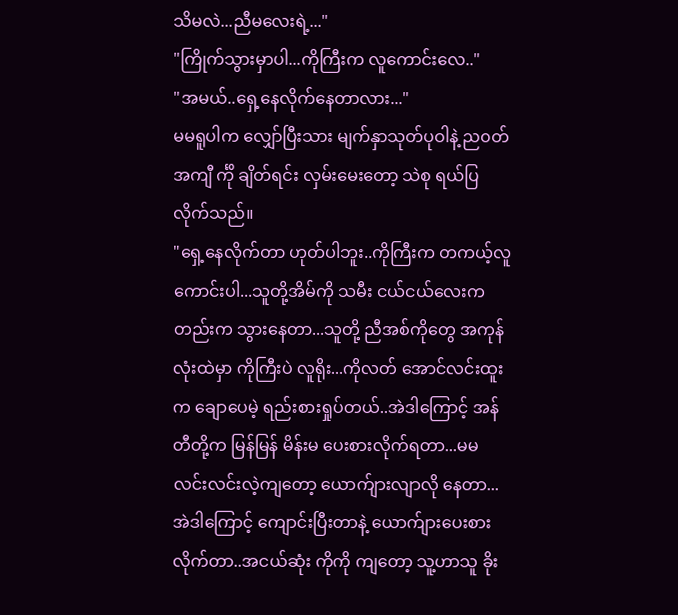သိမလဲ...ညီမလေးရဲ့..."
"ကြိုက်သွားမှာပါ...ကိုကြီးက လူကောင်းလေ.."
"အမယ်..ရှေ့နေလိုက်နေတာလား..."
မမရူပါက လျှော်ပြီးသား မျက်နှာသုတ်ပုဝါနဲ့ ည၀တ်အကျီ င်္ကို ချိတ်ရင်း လှမ်းမေးတော့ သဲစု ရယ်ပြလိုက်သည်။
"ရှေ့နေလိုက်တာ ဟုတ်ပါဘူး..ကိုကြီးက တကယ့်လူကောင်းပါ...သူတို့အိမ်ကို သမီး ငယ်ငယ်လေးကတည်းက သွားနေတာ...သူတို့ ညီအစ်ကိုတွေ အကုန်လုံးထဲမှာ ကိုကြီးပဲ လူရိုး...ကိုလတ် အောင်လင်းထူးက ချောပေမဲ့ ရည်းစားရှုပ်တယ်..အဲဒါကြောင့် အန်တီတို့က မြန်မြန် မိန်းမ ပေးစားလိုက်ရတာ...မမလင်းလင်းလဲ့ကျတော့ ယောက်ျားလျာလို နေတာ...အဲဒါကြောင့် ကျောင်းပြီးတာနဲ့ ယောက်ျားပေးစားလိုက်တာ..အငယ်ဆုံး ကိုကို ကျတော့ သူ့ဟာသူ ခိုး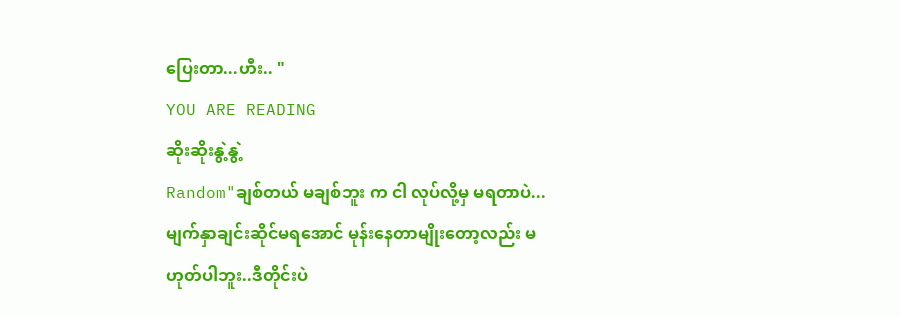ပြေးတာ...ဟီး.. "
YOU ARE READING
ဆိုးဆိုးနွဲ့နွဲ့
Random"ချစ်တယ် မချစ်ဘူး က ငါ လုပ်လို့မှ မရတာပဲ...မျက်နှာချင်းဆိုင်မရအောင် မုန်းနေတာမျိုးတော့လည်း မဟုတ်ပါဘူး..ဒီတိုင်းပဲ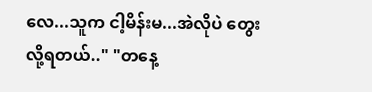လေ...သူက ငါ့မိန်းမ...အဲလိုပဲ တွေးလို့ရတယ်.." "တနေ့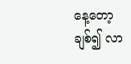နေ့တော့ ချစ်၍ လာ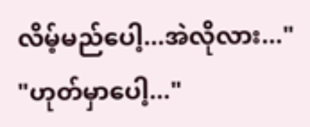လိမ့်မည်ပေါ့...အဲလိုလား..." "ဟုတ်မှာပေါ့..."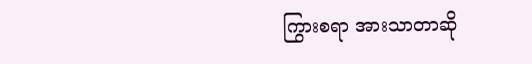ကြွားစရာ အားသာတာဆို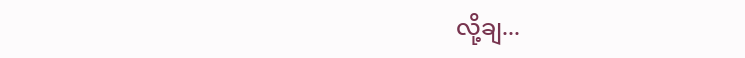လို့ချ...